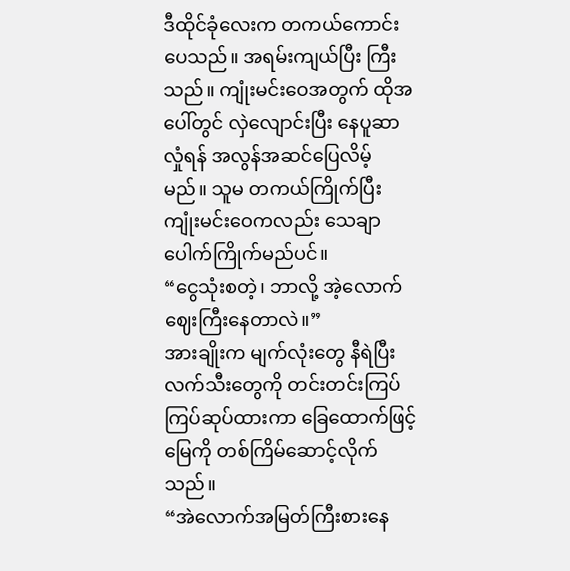ဒီထိုင်ခုံလေးက တကယ်ကောင်းပေသည်။ အရမ်းကျယ်ပြီး ကြီးသည်။ ကျုံးမင်းဝေအတွက် ထိုအပေါ်တွင် လှဲလျောင်းပြီး နေပူဆာလှုံရန် အလွန်အဆင်ပြေလိမ့်မည်။ သူမ တကယ်ကြိုက်ပြီး ကျုံးမင်းဝေကလည်း သေချာပေါက်ကြိုက်မည်ပင်။
“ငွေသုံးစတဲ့၊ ဘာလို့ အဲ့လောက် ဈေးကြီးနေတာလဲ။”
အားချိုးက မျက်လုံးတွေ နီရဲပြီး လက်သီးတွေကို တင်းတင်းကြပ်ကြပ်ဆုပ်ထားကာ ခြေထောက်ဖြင့်မြေကို တစ်ကြိမ်ဆောင့်လိုက်သည်။
“အဲလောက်အမြတ်ကြီးစားနေ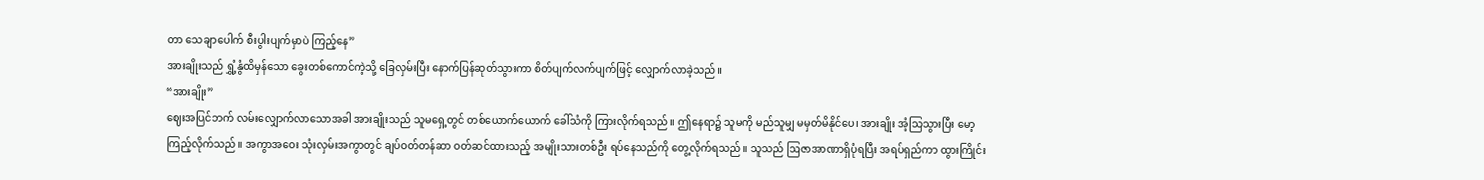တာ သေချာပေါက် စီးပွါးပျက်မှာပဲ ကြည့်နေ”
အားချိုးသည် ရွှံ့နွံထိမှန်သော ခွေးတစ်ကောင်ကဲ့သို့ ခြေလှမ်းပြီး နောက်ပြန်ဆုတ်သွားကာ စိတ်ပျက်လက်ပျက်ဖြင့် လျှောက်လာခဲ့သည်။
“အားချိုး”
ဈေးအပြင်ဘက် လမ်းလျှောက်လာသောအခါ အားချိုးသည် သူမရှေ့တွင် တစ်ယောက်ယောက် ခေါ်သံကို ကြားလိုက်ရသည်။ ဤနေရာ၌ သူမကို မည်သူမျှ မမှတ်မိနိုင်ပေ၊ အားချိုး အံ့သြသွားပြီး မော့ကြည့်လိုက်သည်။ အကွာအဝေး သုံးလှမ်းအကွာတွင် ချပ်ဝတ်တန်ဆာ ဝတ်ဆင်ထားသည့် အမျိုးသားတစ်ဦး ရပ်နေသည်ကို တွေ့လိုက်ရသည်။ သူသည် ဩဇာအာဏာရှိပုံရပြီး အရပ်ရှည်ကာ ထွားကြိုင်း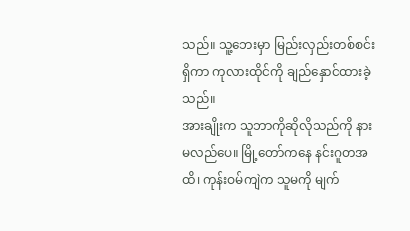သည်။ သူ့ဘေးမှာ မြည်းလှည်းတစ်စင်းရှိကာ ကုလားထိုင်ကို ချည်နှောင်ထားခဲ့သည်။
အားချိုးက သူဘာကိုဆိုလိုသည်ကို နားမလည်ပေ။ မြို့တော်ကနေ နင်းဂူတအထိ၊ ကုန်းဝမ်ကျဲက သူမကို မျက်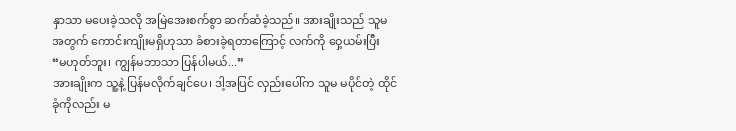နှာသာ မပေးခဲ့သလို အမြဲအေးစက်စွာ ဆက်ဆံခဲ့သည်။ အားချိုးသည် သူမအတွက် ကောင်းကျိုးမရှိဟုသာ ခံစားခဲ့ရတာကြောင့် လက်ကို ဝှေ့ယမ်းပြီး
“မဟုတ်ဘူး၊ ကျွန်မဘာသာ ပြန်ပါမယ်...”
အားချိုးက သူ့နဲ့ ပြန်မလိုက်ချင်ပေ၊ ဒါ့အပြင် လှည်းပေါ်က သူမ မပိုင်တဲ့ ထိုင်ခုံကိုလည်း မ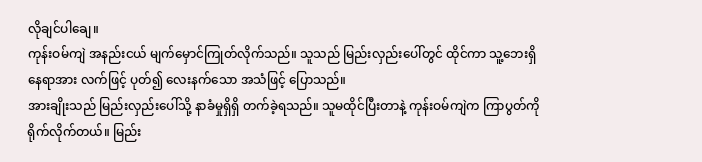လိုချင်ပါချေ။
ကုန်းဝမ်ကျဲ အနည်းငယ် မျက်မှောင်ကြုတ်လိုက်သည်။ သူသည် မြည်းလှည်းပေါ်တွင် ထိုင်ကာ သူ့ဘေးရှိနေရာအား လက်ဖြင့် ပုတ်၍ လေးနက်သော အသံဖြင့် ပြောသည်။
အားချိုးသည် မြည်းလှည်းပေါ်သို့ နာခံမှုရှိရှိ တက်ခဲ့ရသည်။ သူမထိုင်ပြီးတာနဲ့ ကုန်းဝမ်ကျဲက ကြာပွတ်ကို ရိုက်လိုက်တယ်။ မြည်း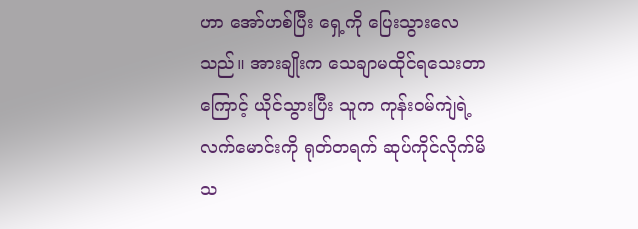ဟာ အော်ဟစ်ပြီး ရှေ့ကို ပြေးသွားလေသည်။ အားချိုးက သေချာမထိုင်ရသေးတာကြောင့် ယိုင်သွားပြီး သူက ကုန်းဝမ်ကျဲရဲ့လက်မောင်းကို ရုတ်တရက် ဆုပ်ကိုင်လိုက်မိသ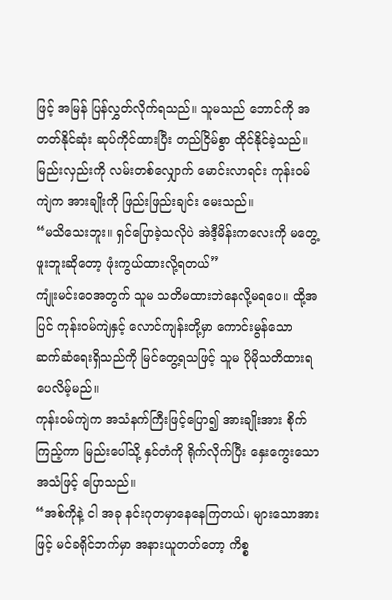ဖြင့် အမြန် ပြန်လွှတ်လိုက်ရသည်။ သူမသည် ဘောင်ကို အတတ်နိုင်ဆုံး ဆုပ်ကိုင်ထားပြီး တည်ငြိမ်စွာ ထိုင်နိုင်ခဲ့သည်။
မြည်းလှည်းကို လမ်းတစ်လျှောက် မောင်းလာရင်း ကုန်းဝမ်ကျဲက အားချိုးကို ဖြည်းဖြည်းချင်း မေးသည်။
“မသိသေးဘူး။ ရှင်ပြောခဲ့သလိုပဲ အဲဒီ့မိန်းကလေးကို မတွေ့ဖူးဘူးဆိုတော့ ဖုံးကွယ်ထားလို့ရတယ်”
ကျုံးမင်းဝေအတွက် သူမ သတိမထားဘဲနေလို့မရပေ။ ထို့အပြင် ကုန်းဝမ်ကျဲနှင့် လောင်ကျန်းတို့မှာ ကောင်းမွန်သော ဆက်ဆံရေးရှိသည်ကို မြင်တွေ့ရသဖြင့် သူမ ပိုမိုသတိထားရပေလိမ့်မည်။
ကုန်းဝမ်ကျဲက အသံနက်ကြီးဖြင့်ပြော၍ အားချိုးအား စိုက်ကြည့်ကာ မြည်းပေါ်သို့ နှင်တံကို ရိုက်လိုက်ပြီး နှေးကွေးသော အသံဖြင့် ပြောသည်။
“အစ်ကိုနဲ့ ငါ အခု နင်းဂုတမှာနေနေကြတယ်၊ များသောအားဖြင့် မင်ခရိုင်ဘက်မှာ အနားယူတတ်တော့ ကိစ္စ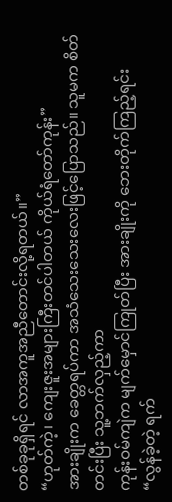တစ်ခုခုရှိရင် လာအကူအညီတောင်းလို့ရတယ်။”
“ဟုတ်ကဲ့၊ ကျေးဇူးအများကြီးတင်ပါတယ် ကိုယ်ရံတော်ကုန်း”
အားချိုးက ခေတ္တရပ်ကာ အသံသေးသေးလေးဖြင့်ပြောသည်။ သူမက စိတ်တင်းပြီး သူ့ဘက်လှည့်ကာ
ကုန်းဝမ်ကျဲက မျက်မှောင်ကြုတ်ပြီး အားချိုးကို ဘေးတိုက်ကြည့်ရင်း
“လွန်ခဲ့တဲ့ ရက်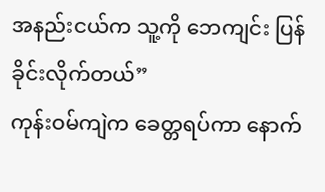အနည်းငယ်က သူ့ကို ဘေကျင်း ပြန်ခိုင်းလိုက်တယ်”
ကုန်းဝမ်ကျဲက ခေတ္တရပ်ကာ နောက်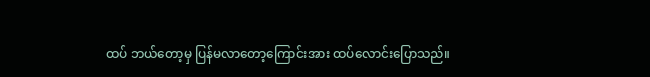ထပ် ဘယ်တော့မှ ပြန်မလာတော့ကြောင်းအား ထပ်လောင်းပြောသည်။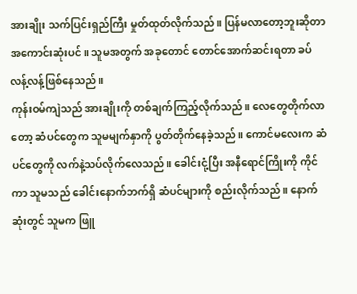အားချိုး သက်ပြင်းရှည်ကြီး မှုတ်ထုတ်လိုက်သည်။ ပြန်မလာတော့ဘူးဆိုတာအကောင်းဆုံးပင်။ သူမအတွက် အခုတောင် တောင်အောက်ဆင်းရတာ ခပ်လန့်လန့်ဖြစ်နေသည်။
ကုန်းဝမ်ကျဲသည် အားချိုးကို တစ်ချက်ကြည့်လိုက်သည်။ လေတွေတိုက်လာတော့ ဆံပင်တွေက သူမမျက်နှာကို ပွတ်တိုက်နေခဲ့သည်။ ကောင်မလေးက ဆံပင်တွေကို လက်နဲ့သပ်လိုက်လေသည်။ ခေါင်းငုံ့ပြီး အနီရောင်ကြိုးကို ကိုင်ကာ သူမသည် ခေါင်းနောက်ဘက်ရှိ ဆံပင်များကို စည်းလိုက်သည်။ နောက်ဆုံးတွင် သူမက ဖြူ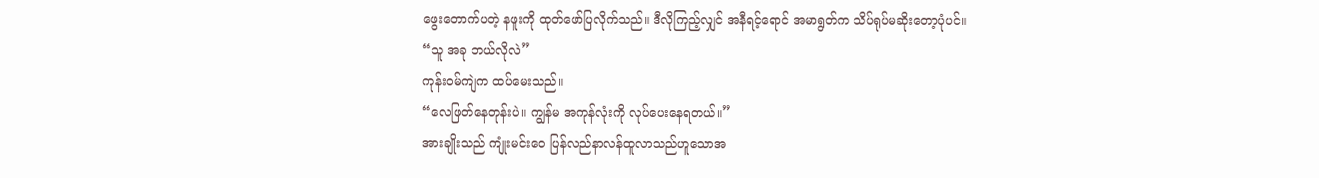ဖွေးတောက်ပတဲ့ နဖူးကို ထုတ်ဖော်ပြလိုက်သည်။ ဒီလိုကြည့်လျှင် အနီရင့်ရောင် အမာရွတ်က သိပ်ရုပ်မဆိုးတော့ပုံပင်။
“သူ အခု ဘယ်လိုလဲ”
ကုန်းဝမ်ကျဲက ထပ်မေးသည်။
“လေဖြတ်နေတုန်းပဲ။ ကျွန်မ အကုန်လုံးကို လုပ်ပေးနေရတယ်။”
အားချိုးသည် ကျုံးမင်းဝေ ပြန်လည်နာလန်ထူလာသည်ဟူသောအ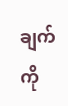ချက်ကို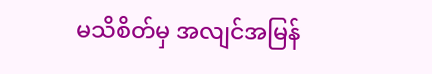မသိစိတ်မှ အလျင်အမြန်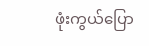ဖုံးကွယ်ပြော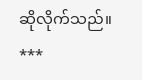ဆိုလိုက်သည်။
***